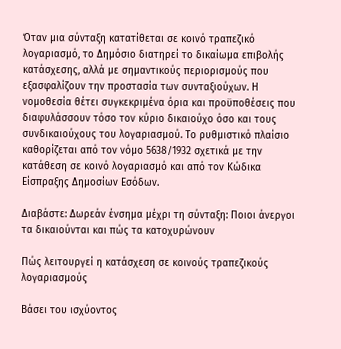Όταν μια σύνταξη κατατίθεται σε κοινό τραπεζικό λογαριασμό, το Δημόσιο διατηρεί το δικαίωμα επιβολής κατάσχεσης, αλλά με σημαντικούς περιορισμούς που εξασφαλίζουν την προστασία των συνταξιούχων. Η νομοθεσία θέτει συγκεκριμένα όρια και προϋποθέσεις που διαφυλάσσουν τόσο τον κύριο δικαιούχο όσο και τους συνδικαιούχους του λογαριασμού. Το ρυθμιστικό πλαίσιο καθορίζεται από τον νόμο 5638/1932 σχετικά με την κατάθεση σε κοινό λογαριασμό και από τον Κώδικα Είσπραξης Δημοσίων Εσόδων.

Διαβάστε: Δωρεάν ένσημα μέχρι τη σύνταξη: Ποιοι άνεργοι τα δικαιούνται και πώς τα κατοχυρώνουν

Πώς λειτουργεί η κατάσχεση σε κοινούς τραπεζικούς λογαριασμούς

Βάσει του ισχύοντος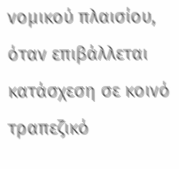νομικού πλαισίου, όταν επιβάλλεται κατάσχεση σε κοινό τραπεζικό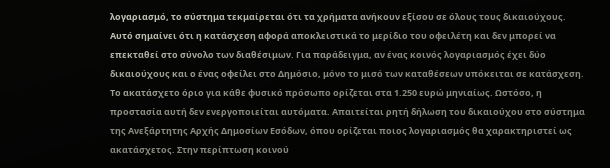λογαριασμό, το σύστημα τεκμαίρεται ότι τα χρήματα ανήκουν εξίσου σε όλους τους δικαιούχους. Αυτό σημαίνει ότι η κατάσχεση αφορά αποκλειστικά το μερίδιο του οφειλέτη και δεν μπορεί να επεκταθεί στο σύνολο των διαθέσιμων. Για παράδειγμα, αν ένας κοινός λογαριασμός έχει δύο δικαιούχους και ο ένας οφείλει στο Δημόσιο, μόνο το μισό των καταθέσεων υπόκειται σε κατάσχεση. Το ακατάσχετο όριο για κάθε φυσικό πρόσωπο ορίζεται στα 1.250 ευρώ μηνιαίως. Ωστόσο, η προστασία αυτή δεν ενεργοποιείται αυτόματα. Απαιτείται ρητή δήλωση του δικαιούχου στο σύστημα της Ανεξάρτητης Αρχής Δημοσίων Εσόδων, όπου ορίζεται ποιος λογαριασμός θα χαρακτηριστεί ως ακατάσχετος. Στην περίπτωση κοινού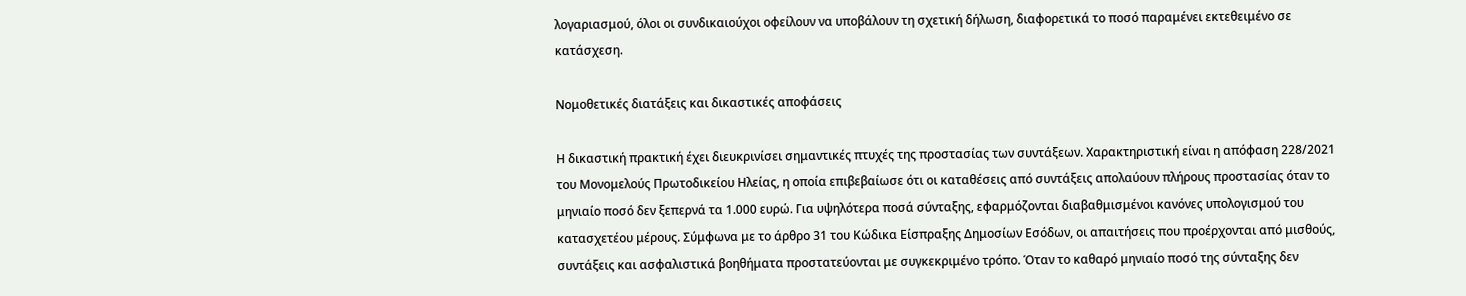λογαριασμού, όλοι οι συνδικαιούχοι οφείλουν να υποβάλουν τη σχετική δήλωση, διαφορετικά το ποσό παραμένει εκτεθειμένο σε κατάσχεση.

Νομοθετικές διατάξεις και δικαστικές αποφάσεις

Η δικαστική πρακτική έχει διευκρινίσει σημαντικές πτυχές της προστασίας των συντάξεων. Χαρακτηριστική είναι η απόφαση 228/2021 του Μονομελούς Πρωτοδικείου Ηλείας, η οποία επιβεβαίωσε ότι οι καταθέσεις από συντάξεις απολαύουν πλήρους προστασίας όταν το μηνιαίο ποσό δεν ξεπερνά τα 1.000 ευρώ. Για υψηλότερα ποσά σύνταξης, εφαρμόζονται διαβαθμισμένοι κανόνες υπολογισμού του κατασχετέου μέρους. Σύμφωνα με το άρθρο 31 του Κώδικα Είσπραξης Δημοσίων Εσόδων, οι απαιτήσεις που προέρχονται από μισθούς, συντάξεις και ασφαλιστικά βοηθήματα προστατεύονται με συγκεκριμένο τρόπο. Όταν το καθαρό μηνιαίο ποσό της σύνταξης δεν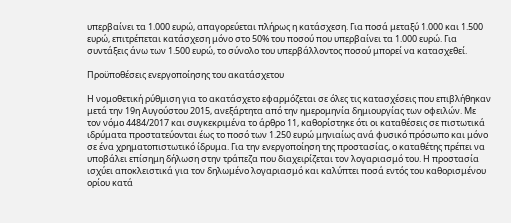υπερβαίνει τα 1.000 ευρώ, απαγορεύεται πλήρως η κατάσχεση. Για ποσά μεταξύ 1.000 και 1.500 ευρώ, επιτρέπεται κατάσχεση μόνο στο 50% του ποσού που υπερβαίνει τα 1.000 ευρώ. Για συντάξεις άνω των 1.500 ευρώ, το σύνολο του υπερβάλλοντος ποσού μπορεί να κατασχεθεί.

Προϋποθέσεις ενεργοποίησης του ακατάσχετου

Η νομοθετική ρύθμιση για το ακατάσχετο εφαρμόζεται σε όλες τις κατασχέσεις που επιβλήθηκαν μετά την 19η Αυγούστου 2015, ανεξάρτητα από την ημερομηνία δημιουργίας των οφειλών. Με τον νόμο 4484/2017 και συγκεκριμένα το άρθρο 11, καθορίστηκε ότι οι καταθέσεις σε πιστωτικά ιδρύματα προστατεύονται έως το ποσό των 1.250 ευρώ μηνιαίως ανά φυσικό πρόσωπο και μόνο σε ένα χρηματοπιστωτικό ίδρυμα. Για την ενεργοποίηση της προστασίας, ο καταθέτης πρέπει να υποβάλει επίσημη δήλωση στην τράπεζα που διαχειρίζεται τον λογαριασμό του. Η προστασία ισχύει αποκλειστικά για τον δηλωμένο λογαριασμό και καλύπτει ποσά εντός του καθορισμένου ορίου κατά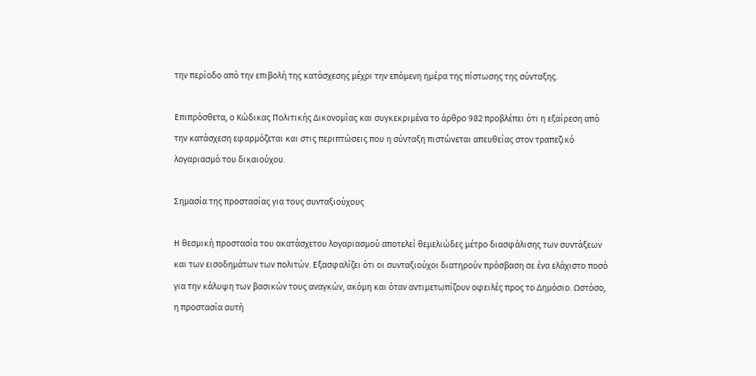την περίοδο από την επιβολή της κατάσχεσης μέχρι την επόμενη ημέρα της πίστωσης της σύνταξης.

Επιπρόσθετα, ο Κώδικας Πολιτικής Δικονομίας και συγκεκριμένα το άρθρο 982 προβλέπει ότι η εξαίρεση από την κατάσχεση εφαρμόζεται και στις περιπτώσεις που η σύνταξη πιστώνεται απευθείας στον τραπεζικό λογαριασμό του δικαιούχου.

Σημασία της προστασίας για τους συνταξιούχους

Η θεσμική προστασία του ακατάσχετου λογαριασμού αποτελεί θεμελιώδες μέτρο διασφάλισης των συντάξεων και των εισοδημάτων των πολιτών. Εξασφαλίζει ότι οι συνταξιούχοι διατηρούν πρόσβαση σε ένα ελάχιστο ποσό για την κάλυψη των βασικών τους αναγκών, ακόμη και όταν αντιμετωπίζουν οφειλές προς το Δημόσιο. Ωστόσο, η προστασία αυτή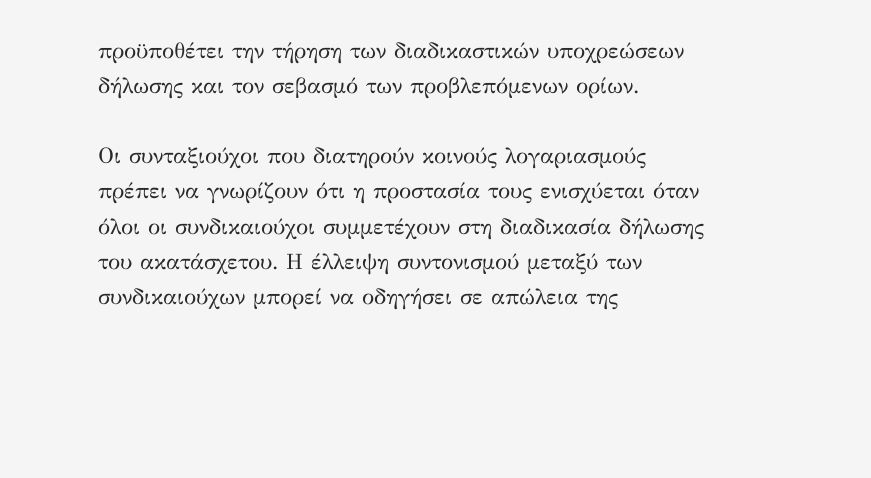προϋποθέτει την τήρηση των διαδικαστικών υποχρεώσεων δήλωσης και τον σεβασμό των προβλεπόμενων ορίων.

Οι συνταξιούχοι που διατηρούν κοινούς λογαριασμούς πρέπει να γνωρίζουν ότι η προστασία τους ενισχύεται όταν όλοι οι συνδικαιούχοι συμμετέχουν στη διαδικασία δήλωσης του ακατάσχετου. Η έλλειψη συντονισμού μεταξύ των συνδικαιούχων μπορεί να οδηγήσει σε απώλεια της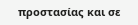προστασίας και σε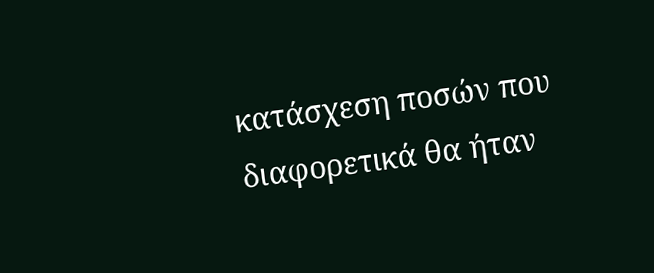κατάσχεση ποσών που διαφορετικά θα ήταν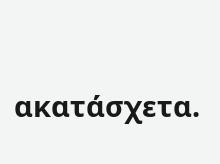ακατάσχετα.